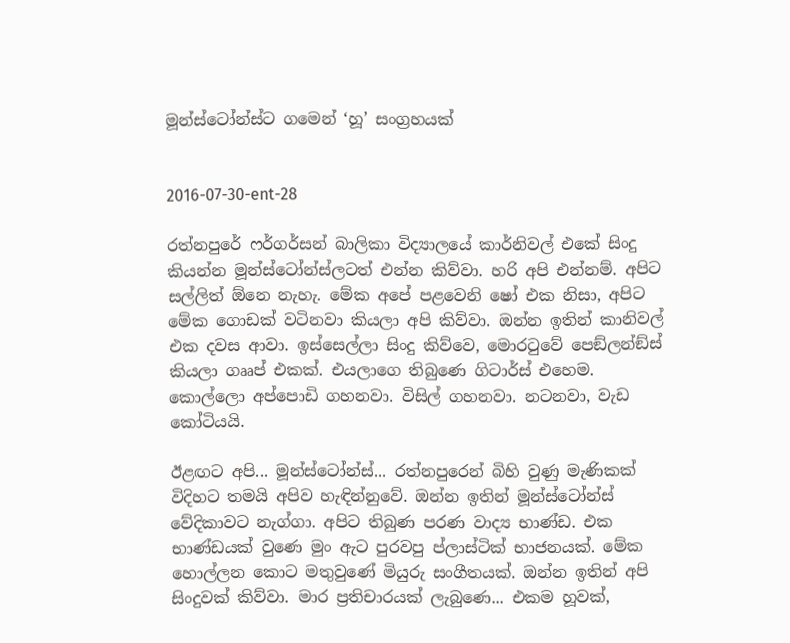මූන්ස්ටෝන්ස්ට ගමෙන් ‘හූ’ සංග්‍රහයක්


2016-07-30-ent-28

රත්නපුරේ ෆර්ගර්සන් බාලිකා විද්‍යාලයේ කාර්නිවල් එකේ සිංදු කියන්න මූන්ස්ටෝන්ස්ලටත් එන්න කිව්වා. හරි අපි එන්නම්. අපිට සල්ලිත් ඕනෙ නැහැ. මේක අපේ පළවෙනි ෂෝ එක නිසා, අපිට මේක ගොඩක් වටිනවා කියලා අපි කිව්වා. ඔන්න ඉතින් කානිවල් එක දවස ආවා. ඉස්සෙල්ලා සිංදු කිව්වෙ, මොරටුවේ පෙඞ්ලන්ඞ්ස් කියලා ගෲප් එකක්. එයලාගෙ තිබුණෙ ගිටාර්ස් එහෙම. කොල්ලො අප්පොඩි ගහනවා. විසිල් ගහනවා. නටනවා, වැඩ කෝටියයි.

ඊළඟට අපි... මූන්ස්ටෝන්ස්... රත්නපුරෙන් බිහි වුණු මැණිකක් විදිහට තමයි අපිව හැඳින්නුවේ. ඔන්න ඉතින් මූන්ස්ටෝන්ස් වේදිකාවට නැග්ගා. අපිට තිබුණ පරණ වාද්‍ය භාණ්ඩ. එක භාණ්ඩයක් වුණෙ මුං ඇට පුරවපු ප්ලාස්ටික් භාජනයක්. මේක හොල්ලන කොට මතුවුණේ මියුරු සංගීතයක්. ඔන්න ඉතින් අපි සිංදුවක් කිව්වා. මාර ප්‍රතිචාරයක් ලැබුණෙ... එකම හූවක්,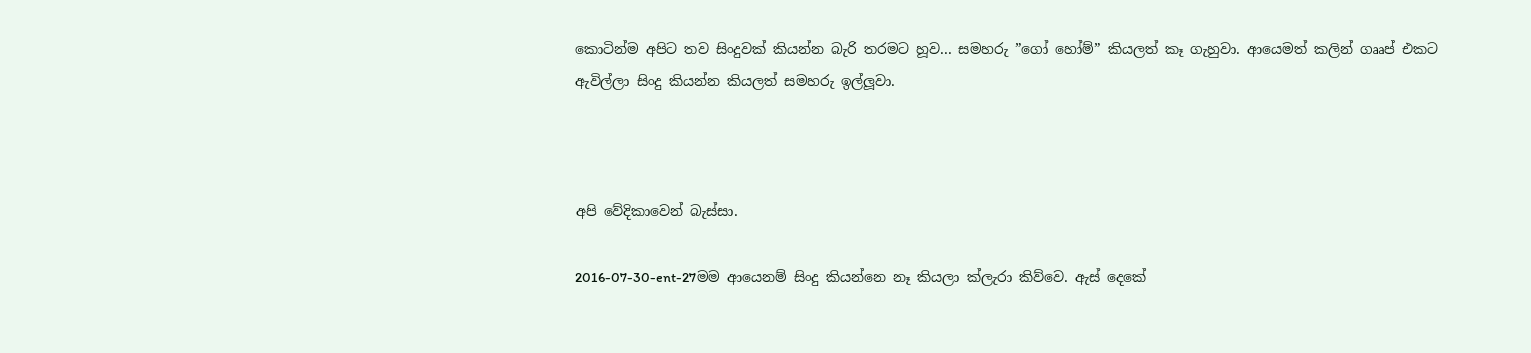කොටින්ම අපිට තව සිංදුවක් කියන්න බැරි තරමට හූව... සමහරු ”ගෝ හෝම්” කියලත් කෑ ගැහුවා. ආයෙමත් කලින් ගෲප් එකට ඇවිල්ලා සිංදු කියන්න කියලත් සමහරු ඉල්ලූවා.



අපි වේදිකාවෙන් බැස්සා.

2016-07-30-ent-27මම ආයෙනම් සිංදු කියන්නෙ නෑ කියලා ක්ලැරා කිව්වෙ. ඇස් දෙකේ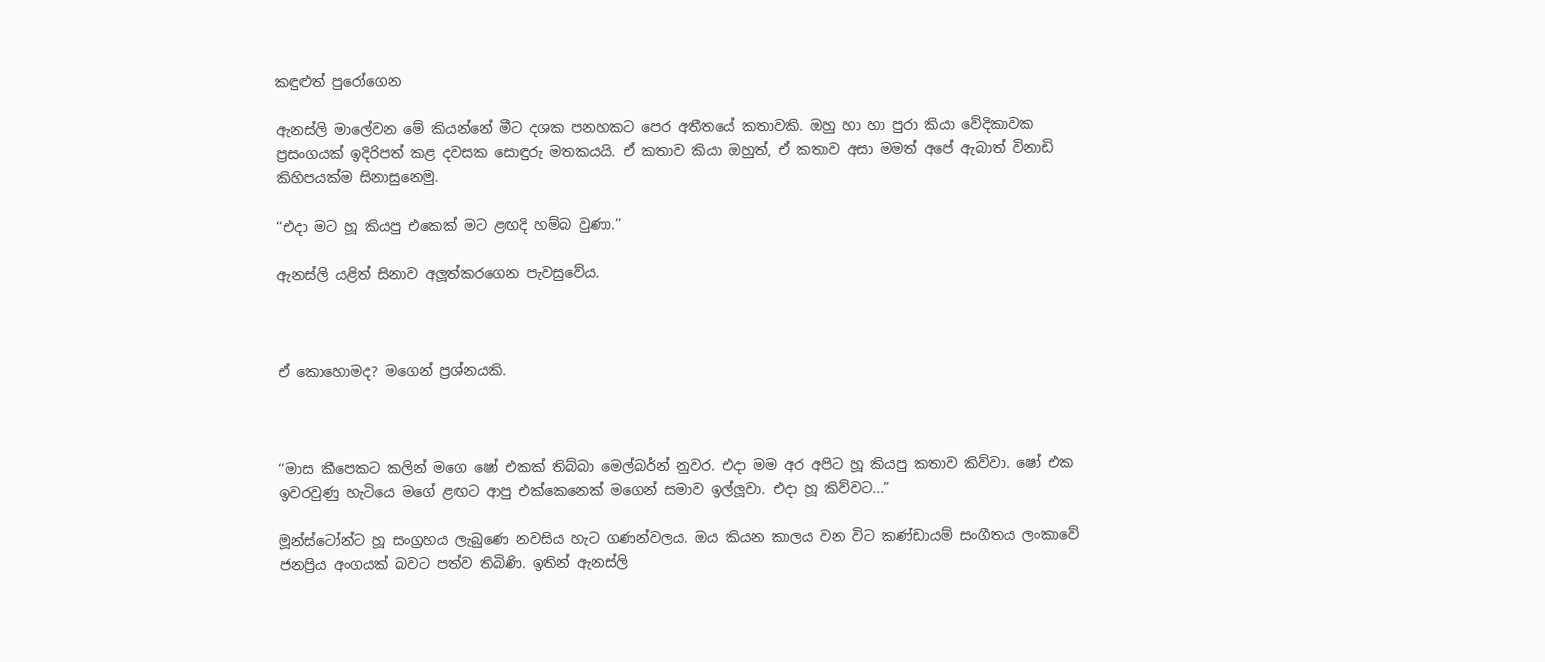කඳුළුත් පුරෝගෙන

ඇනස්ලි මාලේවන මේ කියන්නේ මීට දශක පනහකට පෙර අතීතයේ කතාවකි. ඔහු හා හා පුරා කියා වේදිකාවක ප්‍රසංගයක් ඉදිරිපත් කළ දවසක සොඳුරු මතකයයි. ඒ කතාව කියා ඔහුත්, ඒ කතාව අසා මමත් අපේ ඇබාත් විනාඩි කිහිපයක්ම සිනාසුනෙමු.

‘‘එදා මට හූ කියපු එකෙක් මට ළඟදි හම්බ වුණා.’’

ඇනස්ලි යළිත් සිනාව අලූත්කරගෙන පැවසුවේය.



ඒ කොහොමද? මගෙන් ප්‍රශ්නයකි.



‘‘මාස කීපෙකට කලින් මගෙ ෂෝ එකක් තිබ්බා මෙල්බර්න් නුවර. එදා මම අර අපිට හූ කියපු කතාව කිව්වා. ෂෝ එක ඉවරවුණු හැටියෙ මගේ ළඟට ආපු එක්කෙනෙක් මගෙන් සමාව ඉල්ලූවා. එදා හූ කිව්වට...”

මූන්ස්ටෝන්ට හූ සංග්‍රහය ලැබුණෙ නවසිය හැට ගණන්වලය. ඔය කියන කාලය වන විට කණ්ඩායම් සංගීතය ලංකාවේ ජනප්‍රිය අංගයක් බවට පත්ව තිබිණි. ඉතින් ඇනස්ලි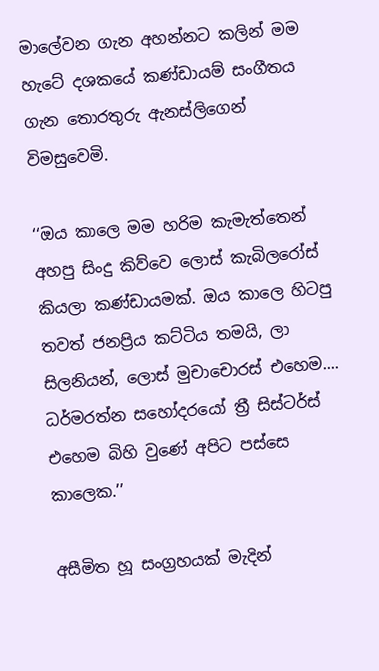මාලේවන ගැන අහන්නට කලින් මම හැටේ දශකයේ කණ්ඩායම් සංගීතය ගැන තොරතුරු ඇනස්ලිගෙන් විමසුවෙමි.

‘‘ඔය කාලෙ මම හරිම කැමැත්තෙන් අහපු සිංදු කිව්වෙ ලොස් කැබිලරෝස් කියලා කණ්ඩායමක්. ඔය කාලෙ හිටපු තවත් ජනප්‍රිය කට්ටිය තමයි, ලා සිලනියන්, ලොස් මුචාචොරස් එහෙම.... ධර්මරත්න සහෝදරයෝ ත්‍රී සිස්ටර්ස් එහෙම බිහි වුණේ අපිට පස්සෙ කාලෙක.’’

අසීමිත හූ සංග්‍රහයක් මැදින්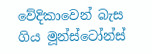වේදිකාවෙන් බැස ගිය මූන්ස්ටෝන්ස්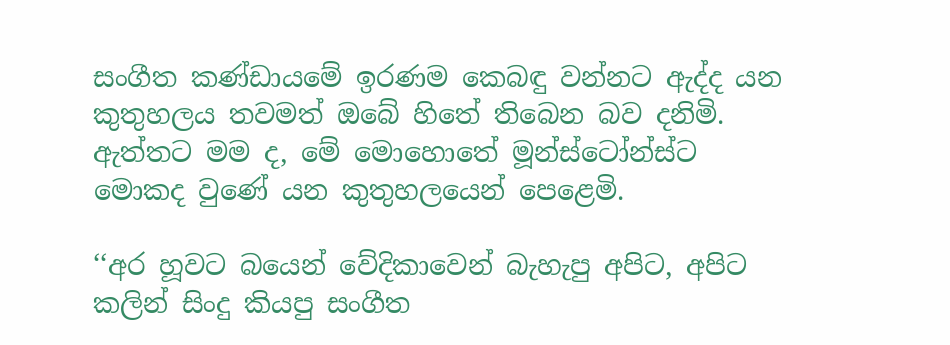සංගීත කණ්ඩායමේ ඉරණම කෙබඳු වන්නට ඇද්ද යන කුතුහලය තවමත් ඔබේ හිතේ තිබෙන බව දනිමි. ඇත්තට මම ද, මේ මොහොතේ මූන්ස්ටෝන්ස්ට මොකද වුණේ යන කුතුහලයෙන් පෙළෙමි.

‘‘අර හූවට බයෙන් වේදිකාවෙන් බැහැපු අපිට, අපිට කලින් සිංදු කියපු සංගීත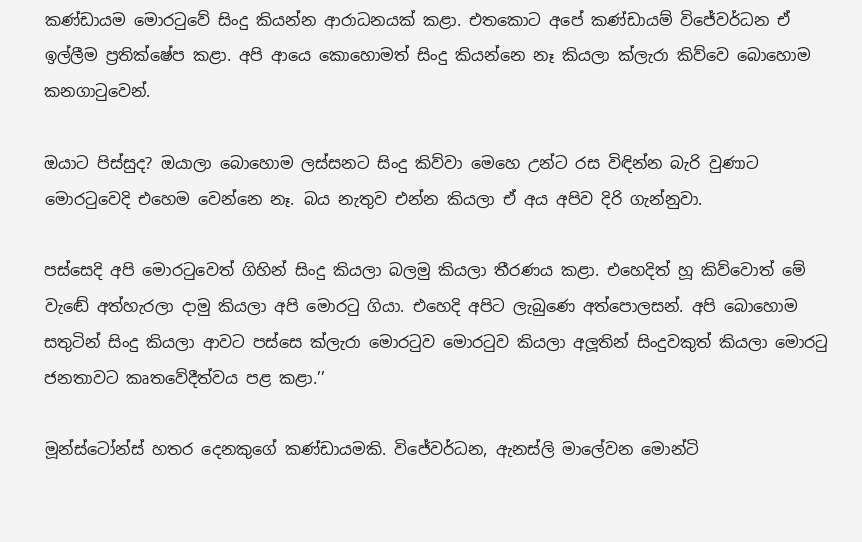කණ්ඩායම මොරටුවේ සිංදු කියන්න ආරාධනයක් කළා. එතකොට අපේ කණ්ඩායම් විජේවර්ධන ඒ ඉල්ලීම ප්‍රතික්ෂේප කළා. අපි ආයෙ කොහොමත් සිංදු කියන්නෙ නෑ කියලා ක්ලැරා කිව්වෙ බොහොම කනගාටුවෙන්.

ඔයාට පිස්සුද? ඔයාලා බොහොම ලස්සනට සිංදු කිව්වා මෙහෙ උන්ට රස විඳින්න බැරි වුණාට මොරටුවෙදි එහෙම වෙන්නෙ නෑ. බය නැතුව එන්න කියලා ඒ අය අපිව දිරි ගැන්නුවා.

පස්සෙදි අපි මොරටුවෙත් ගිහින් සිංදු කියලා බලමු කියලා තීරණය කළා. එහෙදිත් හූ කිව්වොත් මේ වැඬේ අත්හැරලා දාමු කියලා අපි මොරටු ගියා. එහෙදි අපිට ලැබුණෙ අත්පොලසන්. අපි බොහොම සතුටින් සිංදු කියලා ආවට පස්සෙ ක්ලැරා මොරටුව මොරටුව කියලා අලූතින් සිංදුවකුත් කියලා මොරටු ජනතාවට කෘතවේදීත්වය පළ කළා.’’

මූන්ස්ටෝන්ස් හතර දෙනකුගේ කණ්ඩායමකි. විජේවර්ධන, ඇනස්ලි මාලේවන මොන්ටි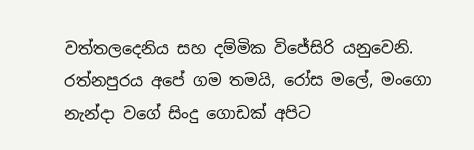වත්තලදෙනිය සහ දම්මික විජේසිරි යනුවෙනි. රත්නපුරය අපේ ගම තමයි, රෝස මලේ, මංගො නැන්දා වගේ සිංදු ගොඩක් අපිට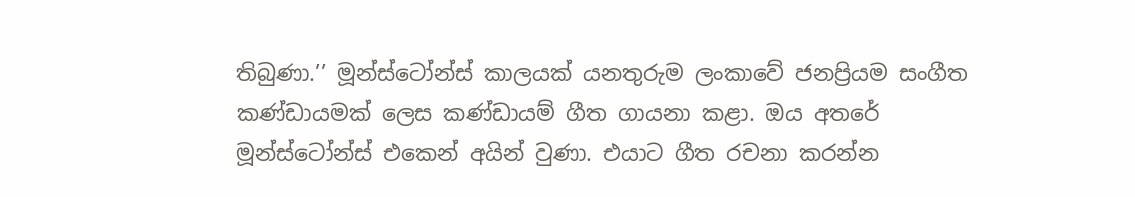තිබුණා.’’ මූන්ස්ටෝන්ස් කාලයක් යනතුරුම ලංකාවේ ජනප්‍රියම සංගීත කණ්ඩායමක් ලෙස කණ්ඩායම් ගීත ගායනා කළා. ඔය අතරේ මූන්ස්ටෝන්ස් එකෙන් අයින් වුණා. එයාට ගීත රචනා කරන්න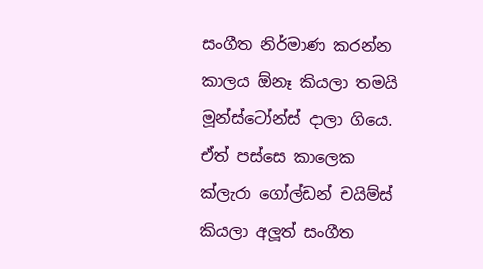සංගීත නිර්මාණ කරන්න කාලය ඕනෑ කියලා තමයි මූන්ස්ටෝන්ස් දාලා ගියෙ. ඒත් පස්සෙ කාලෙක ක්ලැරා ගෝල්ඩන් චයිම්ස් කියලා අලූත් සංගීත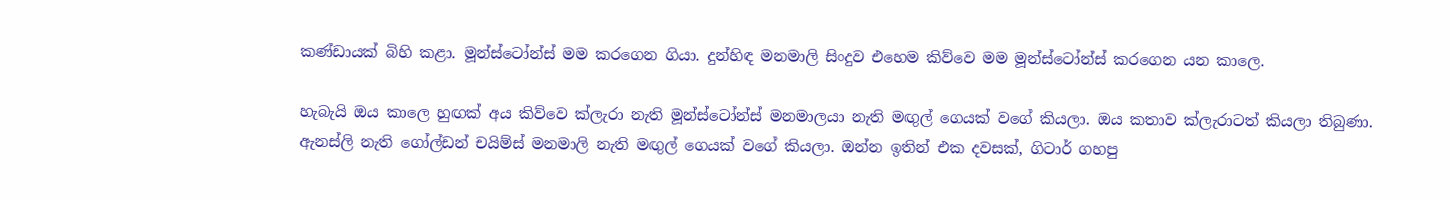කණ්ඩායක් බිහි කළා. මූන්ස්ටෝන්ස් මම කරගෙන ගියා. දුන්හිඳ මනමාලි සිංදුව එහෙම කිව්වෙ මම මූන්ස්ටෝන්ස් කරගෙන යන කාලෙ.

හැබැයි ඔය කාලෙ හුඟක් අය කිව්වෙ ක්ලැරා නැති මූන්ස්ටෝන්ස් මනමාලයා නැති මඟුල් ගෙයක් වගේ කියලා. ඔය කතාව ක්ලැරාටත් කියලා තිබුණා. ඇනස්ලි නැති ගෝල්ඩන් චයිම්ස් මනමාලි නැති මඟුල් ගෙයක් වගේ කියලා. ඔන්න ඉතින් එක දවසක්, ගිටාර් ගහපු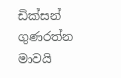ඩික්සන් ගුණරත්න මාවයි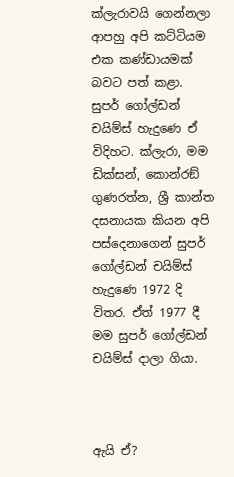ක්ලැරාවයි ගෙන්නලා ආපහු අපි කට්ටියම එක කණ්ඩායමක් බවට පත් කළා. සුපර් ගෝල්ඩන් චයිම්ස් හැදුණෙ ඒ විදිහට. ක්ලැරා, මම ඩික්සන්, කොන්රඞ් ගුණරත්න, ශ්‍රී කාන්ත දසනායක කියන අපි පස්දෙනාගෙන් සුපර් ගෝල්ඩන් චයිම්ස් හැදුණෙ 1972 දි විතර. ඒත් 1977 දී මම සුපර් ගෝල්ඩන් චයිම්ස් දාලා ගියා.



ඇයි ඒ?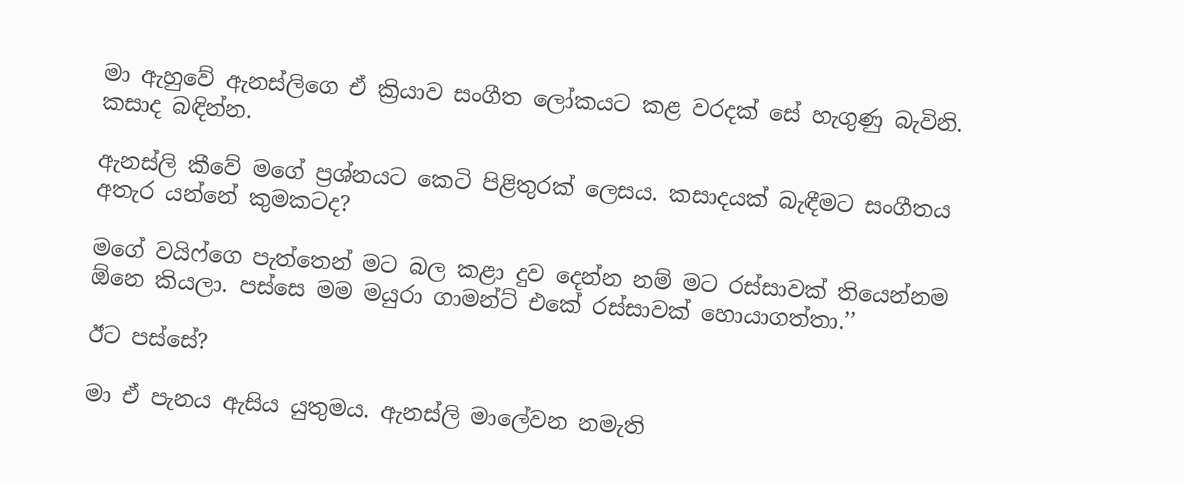මා ඇහුවේ ඇනස්ලිගෙ ඒ ක්‍රියාව සංගීත ලෝකයට කළ වරදක් සේ හැගුණු බැවිනි. කසාද බඳින්න.

ඇනස්ලි කීවේ මගේ ප්‍රශ්නයට කෙටි පිළිතුරක් ලෙසය. කසාදයක් බැඳීමට සංගීතය අතැර යන්නේ කුමකටද?

මගේ වයිෆ්ගෙ පැත්තෙන් මට බල කළා දුව දෙන්න නම් මට රස්සාවක් තියෙන්නම ඕනෙ කියලා. පස්සෙ මම මයුරා ගාමන්ට් එකේ රස්සාවක් හොයාගත්තා.’’

ඊට පස්සේ?

මා ඒ පැනය ඇසිය යුතුමය. ඇනස්ලි මාලේවන නමැති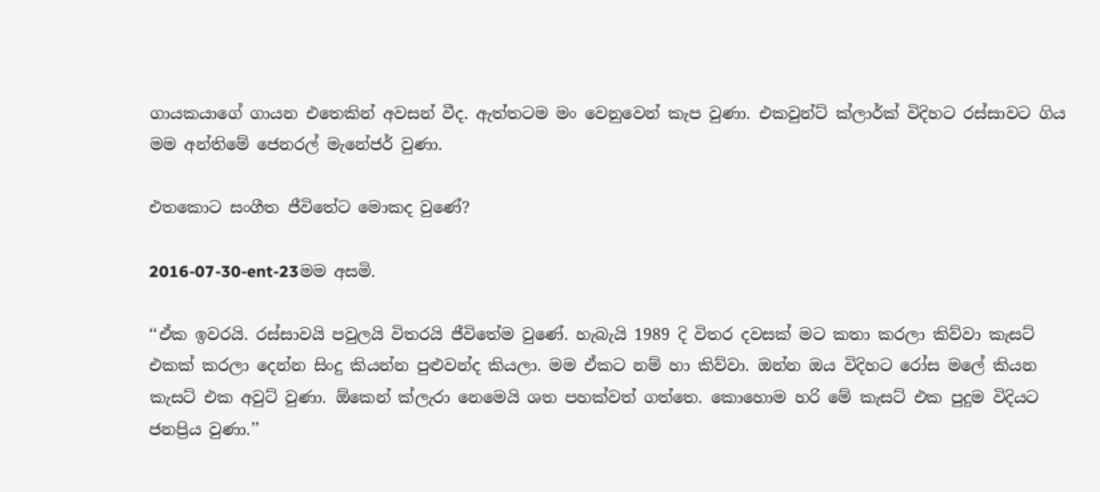ගායකයාගේ ගායන එතෙකින් අවසන් වීද. ඇත්තටම මං වෙනුවෙන් කැප වුණා. එකවුන්ට් ක්ලාර්ක් විදිහට රස්සාවට ගිය මම අන්තිමේ ජෙනරල් මැනේජර් වුණා.

එතකොට සංගීත ජීවිතේට මොකද වුණේ?

2016-07-30-ent-23මම අසමි.

‘‘ඒක ඉවරයි. රස්සාවයි පවුලයි විතරයි ජීවිතේම වුණේ. හැබැයි 1989 දි විතර දවසක් මට කතා කරලා කිව්වා කැසට් එකක් කරලා දෙන්න සිංදු කියන්න පුළුවන්ද කියලා. මම ඒකට නම් හා කිව්වා. ඔන්න ඔය විදිහට රෝස මලේ කියන කැසට් එක අවුට් වුණා. ඕකෙන් ක්ලැරා නෙමෙයි ශත පහක්වත් ගත්තෙ. කොහොම හරි මේ කැසට් එක පුදුම විදියට ජනප්‍රිය වුණා.’’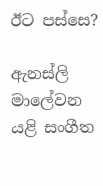ඊට පස්සෙ?

ඇනස්ලි මාලේවන යළි සංගීත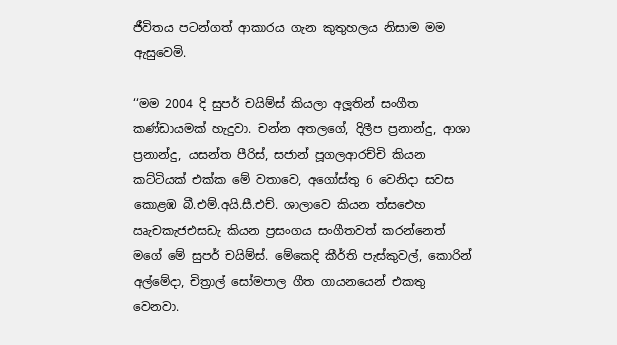ජීවිතය පටන්ගත් ආකාරය ගැන කුතුහලය නිසාම මම ඇසුවෙමි.

‘‘මම 2004 දි සුපර් චයිම්ස් කියලා අලූතින් සංගීත කණ්ඩායමක් හැදුවා. චන්න අතලගේ, දිලීප ප්‍රනාන්දු, ආශා ප්‍රනාන්දු, යසන්ත පීරිස්, සජාන් පූගලආරච්චි කියන කට්ටියක් එක්ක මේ වතාවෙ, අගෝස්තු 6 වෙනිදා සවස කොළඹ බී.එම්.අයි.සී.එච්. ශාලාවෙ කියන ත්‍සඓහ ඍැචකැජඑසඩැ කියන ප්‍රසංගය සංගීතවත් කරන්නෙත් මගේ මේ සුපර් චයිම්ස්. මේකෙදි කීර්ති පැස්කුවල්, කොරින් අල්මේදා, චිත්‍රාල් සෝමපාල ගීත ගායනයෙන් එකතු වෙනවා.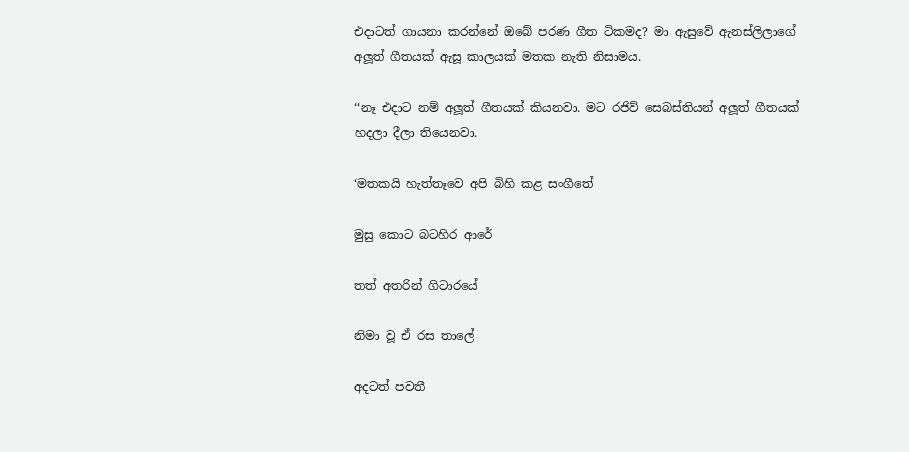එදාටත් ගායනා කරන්නේ ඔබේ පරණ ගීත ටිකමද? මා ඇසුවේ ඇනස්ලිලාගේ අලූත් ගීතයක් ඇසූ කාලයක් මතක නැති නිසාමය.

‘‘නෑ එදාට නම් අලූත් ගීතයක් කියනවා. මට රජිව් සෙබස්තියන් අලූත් ගීතයක් හදලා දීලා තියෙනවා.

‘මතකයි හැත්තෑවෙ අපි බිහි කළ සංගීතේ

මුසු කොට බටහිර ආරේ

තත් අතරින් ගිටාරයේ

නිමා වූ ඒ රස තාලේ

අදටත් පවතී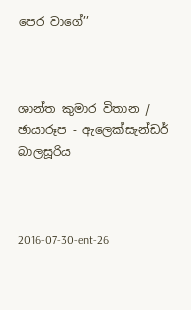පෙර වාගේ’’



ශාන්ත කුමාර විතාන / ඡායාරූප - ඇලෙක්සැන්ඩර් බාලසූරිය



2016-07-30-ent-26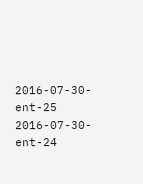2016-07-30-ent-25
2016-07-30-ent-24